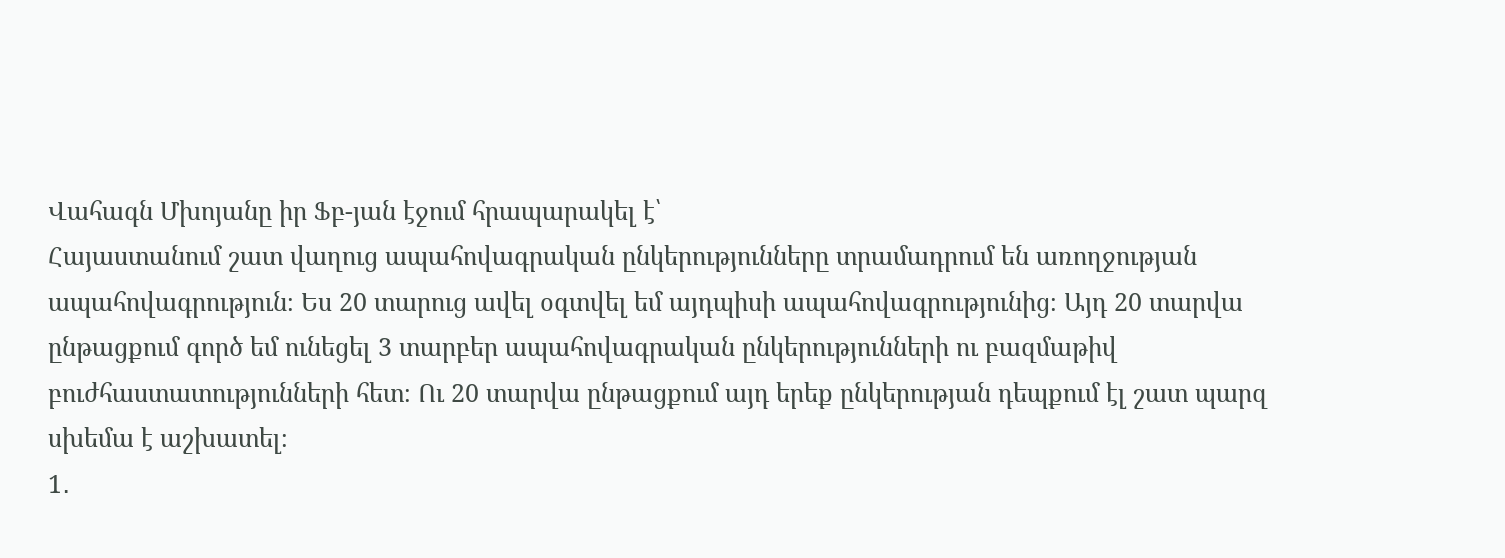Վահագն Մխոյանը իր Ֆբ-յան էջում հրապարակել է՝
Հայաստանում շատ վաղուց ապահովագրական ընկերությունները տրամադրում են առողջության ապահովագրություն։ Ես 20 տարուց ավել օգտվել եմ այդպիսի ապահովագրությունից։ Այդ 20 տարվա ընթացքում գործ եմ ունեցել 3 տարբեր ապահովագրական ընկերությունների ու բազմաթիվ բուժհաստատությունների հետ։ Ու 20 տարվա ընթացքում այդ երեք ընկերության դեպքում էլ շատ պարզ սխեմա է աշխատել։
1․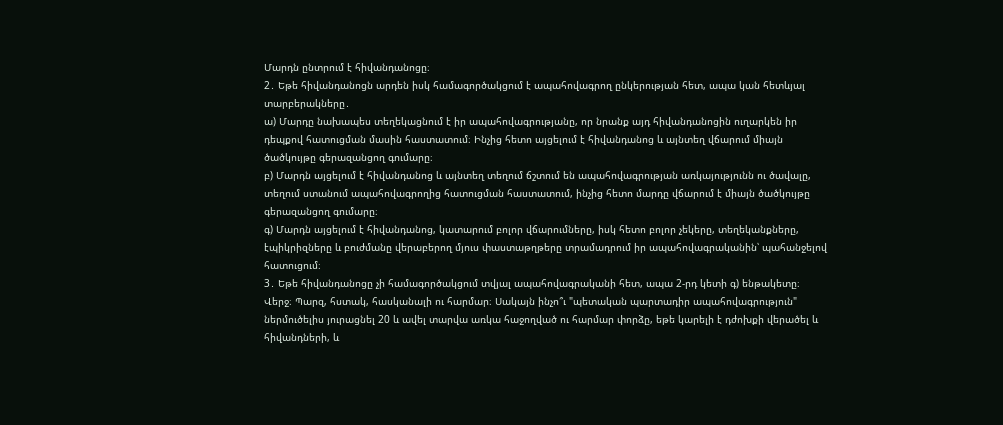Մարդն ընտրում է հիվանդանոցը։
2․ Եթե հիվանդանոցն արդեն իսկ համագործակցում է ապահովագրող ընկերության հետ, ապա կան հետևյալ տարբերակները․
ա) Մարդը նախապես տեղեկացնում է իր ապահովագրությանը, որ նրանք այդ հիվանդանոցին ուղարկեն իր դեպքով հատուցման մասին հաստատում։ Ինչից հետո այցելում է հիվանդանոց և այնտեղ վճարում միայն ծածկույթը գերազանցող գումարը։
բ) Մարդն այցելում է հիվանդանոց և այնտեղ տեղում ճշտում են ապահովագրության առկայությունն ու ծավալը, տեղում ստանում ապահովագրողից հատուցման հաստատում, ինչից հետո մարդը վճարում է միայն ծածկույթը գերազանցող գումարը։
գ) Մարդն այցելում է հիվանդանոց, կատարում բոլոր վճարումները, իսկ հետո բոլոր չեկերը, տեղեկանքները, էպիկրիզները և բուժմանը վերաբերող մյուս փաստաթղթերը տրամադրում իր ապահովագրականին՝ պահանջելով հատուցում։
3․ Եթե հիվանդանոցը չի համագործակցում տվյալ ապահովագրականի հետ, ապա 2-րդ կետի գ) ենթակետը։
Վերջ։ Պարզ, հստակ, հասկանալի ու հարմար։ Սակայն ինչո՞ւ "պետական պարտադիր ապահովագրություն" ներմուծելիս յուրացնել 20 և ավել տարվա առկա հաջողված ու հարմար փորձը, եթե կարելի է դժոխքի վերածել և հիվանդների, և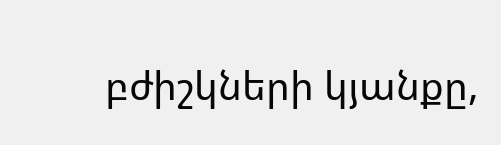բժիշկների կյանքը,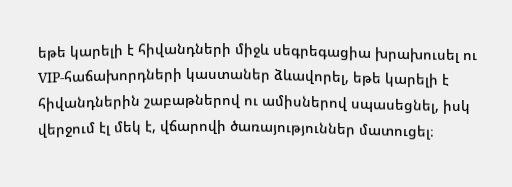եթե կարելի է հիվանդների միջև սեգրեգացիա խրախուսել ու VIP-հաճախորդների կաստաներ ձևավորել, եթե կարելի է հիվանդներին շաբաթներով ու ամիսներով սպասեցնել, իսկ վերջում էլ մեկ է, վճարովի ծառայություններ մատուցել։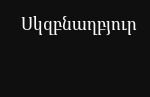Սկզբնաղբյուր